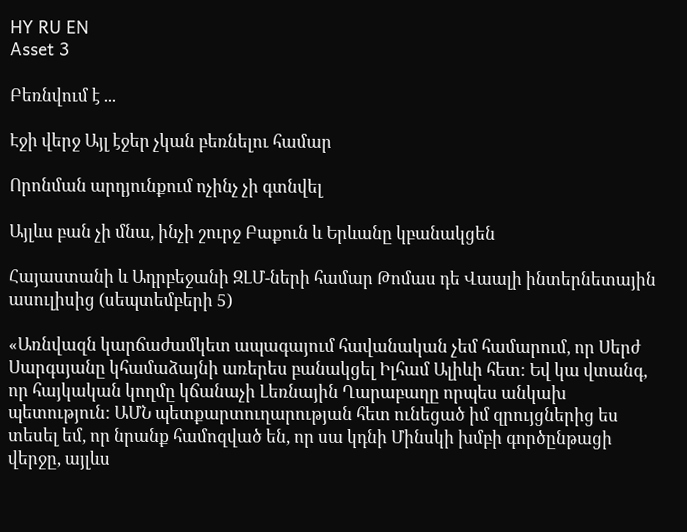HY RU EN
Asset 3

Բեռնվում է ...

Էջի վերջ Այլ էջեր չկան բեռնելու համար

Որոնման արդյունքում ոչինչ չի գտնվել

Այլևս բան չի մնա, ինչի շուրջ Բաքուն և Երևանը կբանակցեն

Հայաստանի և Ադրբեջանի ԶԼՄ-ների համար Թոմաս դե Վաալի ինտերնետային ասուլիսից (սեպտեմբերի 5)

«Առնվազն կարճաժամկետ ապագայում հավանական չեմ համարում, որ Սերժ Սարգսյանը կհամաձայնի առերես բանակցել Իլհամ Ալիևի հետ: Եվ կա վտանգ, որ հայկական կողմը կճանաչի Լեռնային Ղարաբաղը որպես անկախ պետություն: ԱՄՆ պետքարտուղարության հետ ունեցած իմ զրույցներից ես տեսել եմ, որ նրանք համոզված են, որ սա կդնի Մինսկի խմբի գործընթացի վերջը, այլևս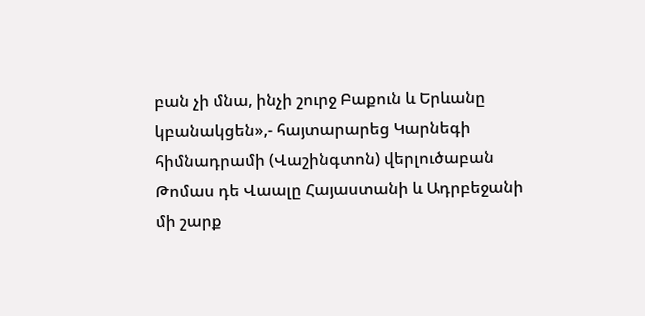բան չի մնա, ինչի շուրջ Բաքուն և Երևանը կբանակցեն»,- հայտարարեց Կարնեգի հիմնադրամի (Վաշինգտոն) վերլուծաբան Թոմաս դե Վաալը Հայաստանի և Ադրբեջանի մի շարք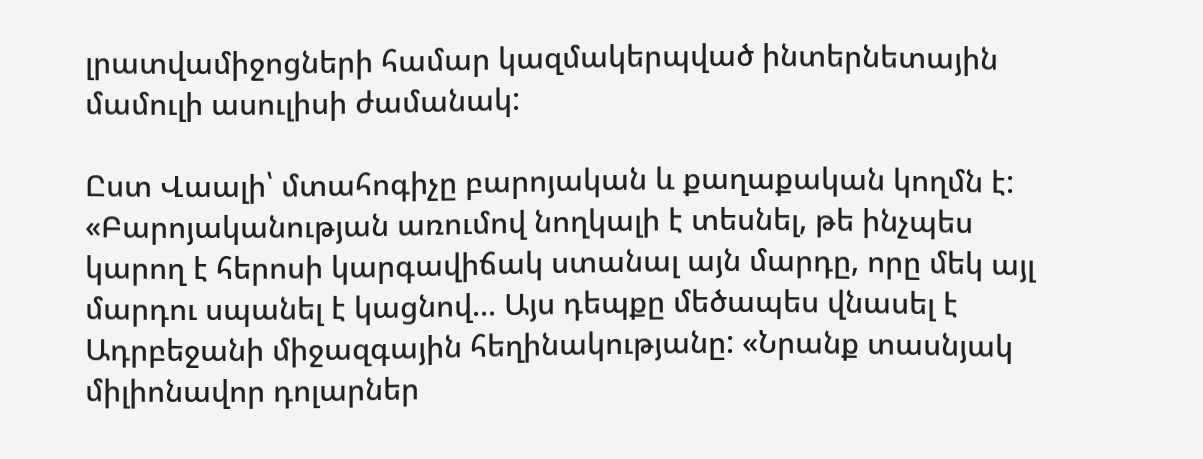լրատվամիջոցների համար կազմակերպված ինտերնետային մամուլի ասուլիսի ժամանակ:

Ըստ Վաալի՝ մտահոգիչը բարոյական և քաղաքական կողմն է: «Բարոյականության առումով նողկալի է տեսնել, թե ինչպես կարող է հերոսի կարգավիճակ ստանալ այն մարդը, որը մեկ այլ մարդու սպանել է կացնով... Այս դեպքը մեծապես վնասել է Ադրբեջանի միջազգային հեղինակությանը: «Նրանք տասնյակ միլիոնավոր դոլարներ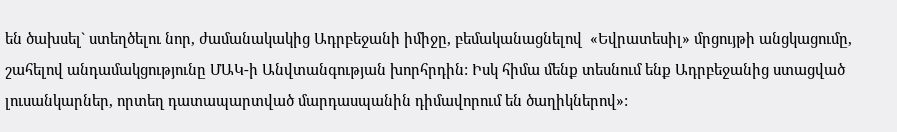են ծախսել` ստեղծելու նոր, ժամանակակից Ադրբեջանի իմիջը, բեմականացնելով  «Եվրատեսիլ» մրցույթի անցկացումը, շահելով անդամակցությունը ՄԱԿ-ի Անվտանգության խորհրդին: Իսկ հիմա մենք տեսնում ենք Ադրբեջանից ստացված լուսանկարներ, որտեղ դատապարտված մարդասպանին դիմավորում են ծաղիկներով»: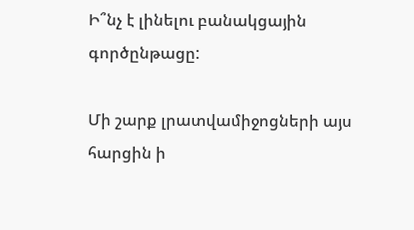Ի՞նչ է լինելու բանակցային գործընթացը:

Մի շարք լրատվամիջոցների այս հարցին ի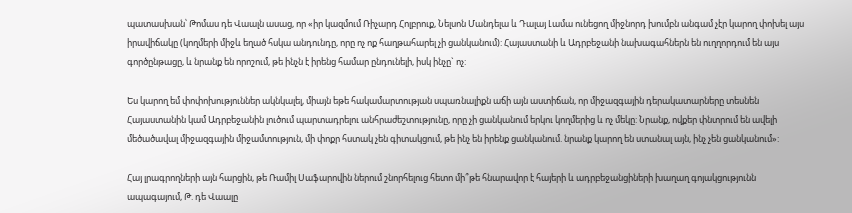պատասխան՝ Թոմաս դե Վաալն ասաց, որ «իր կազմում Ռիչարդ Հոլբրուք, Նելսոն Մանդելա և Դալայ Լամա ունեցող միջնորդ խումբն անգամ չէր կարող փոխել այս իրավիճակը (կողմերի միջև եղած հսկա անդունդը, որը ոչ ոք հաղթահարել չի ցանկանում): Հայաստանի և Ադրբեջանի նախագահներն են ուղղորդում են այս գործընթացը, և նրանք են որոշում, թե ինչն է իրենց համար ընդունելի, իսկ ինչը` ոչ:

Ես կարող եմ փոփոխություններ ակնկալել, միայն եթե հակամարտության սպառնալիքն աճի այն աստիճան, որ միջազգային դերակատարները տեսնեն Հայաստանին կամ Ադրբեջանին լուծում պարտադրելու անհրաժեշտությունը, որը չի ցանկանում երկու կողմերից և ոչ մեկը: Նրանք, ովքեր փնտրում են ավելի մեծածավալ միջազգային միջամտություն, մի փոքր հստակ չեն գիտակցում, թե ինչ են իրենք ցանկանում. նրանք կարող են ստանալ այն, ինչ չեն ցանկանում»:

Հայ լրագրողների այն հարցին, թե Ռամիլ Սաֆարովին ներում շնորհելուց հետո մի՞թե հնարավոր է հայերի և ադրբեջանցիների խաղաղ գոյակցությունն ապագայում, Թ. դե Վաալը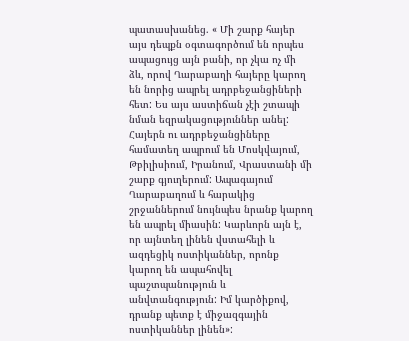պատասխանեց. « Մի շարք հայեր այս դեպքն օգտագործում են որպես ապացույց այն բանի, որ չկա ոչ մի ձև, որով Ղարաբաղի հայերը կարող են նորից ապրել ադրբեջանցիների հետ: Ես այս աստիճան չէի շտապի նման եզրակացություններ անել: Հայերն ու ադրբեջանցիները համատեղ ապրում են Մոսկվայում, Թբիլիսիում, Իրանում, Վրաստանի մի շարք գյուղերում: Ապագայում Ղարաբաղում և հարակից շրջաններում նույնպես նրանք կարող են ապրել միասին: Կարևորն այն է, որ այնտեղ լինեն վստահելի և ազդեցիկ ոստիկաններ, որոնք կարող են ապահովել պաշտպանություն և անվտանգություն: Իմ կարծիքով, դրանք պետք է միջազգային ոստիկաններ լինեն»: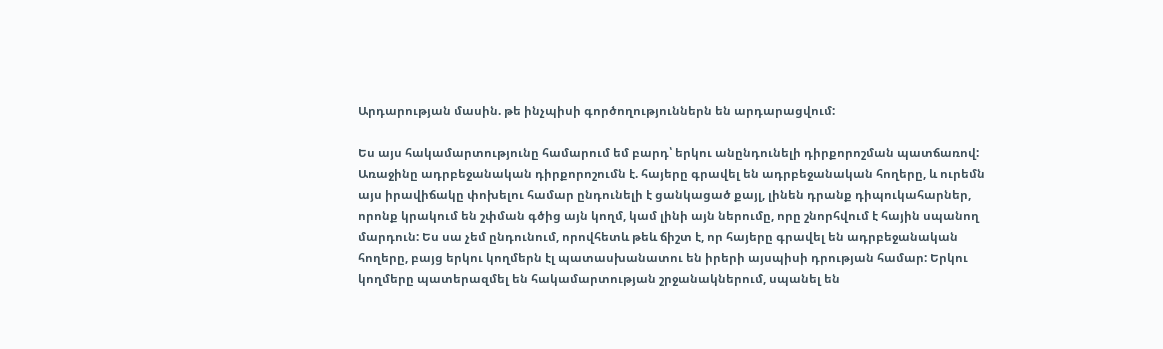Արդարության մասին. թե ինչպիսի գործողություններն են արդարացվում:

Ես այս հակամարտությունը համարում եմ բարդ՝ երկու անընդունելի դիրքորոշման պատճառով: Առաջինը ադրբեջանական դիրքորոշումն է. հայերը գրավել են ադրբեջանական հողերը, և ուրեմն այս իրավիճակը փոխելու համար ընդունելի է ցանկացած քայլ, լինեն դրանք դիպուկահարներ, որոնք կրակում են շփման գծից այն կողմ, կամ լինի այն ներումը, որը շնորհվում է հային սպանող մարդուն: Ես սա չեմ ընդունում, որովհետև թեև ճիշտ է, որ հայերը գրավել են ադրբեջանական հողերը, բայց երկու կողմերն էլ պատասխանատու են իրերի այսպիսի դրության համար: Երկու կողմերը պատերազմել են հակամարտության շրջանակներում, սպանել են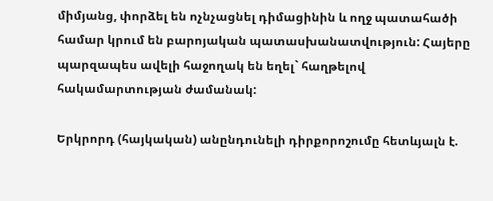միմյանց, փորձել են ոչնչացնել դիմացինին և ողջ պատահածի համար կրում են բարոյական պատասխանատվություն: Հայերը պարզապես ավելի հաջողակ են եղել` հաղթելով հակամարտության ժամանակ:

Երկրորդ (հայկական) անընդունելի դիրքորոշումը հետևյալն է.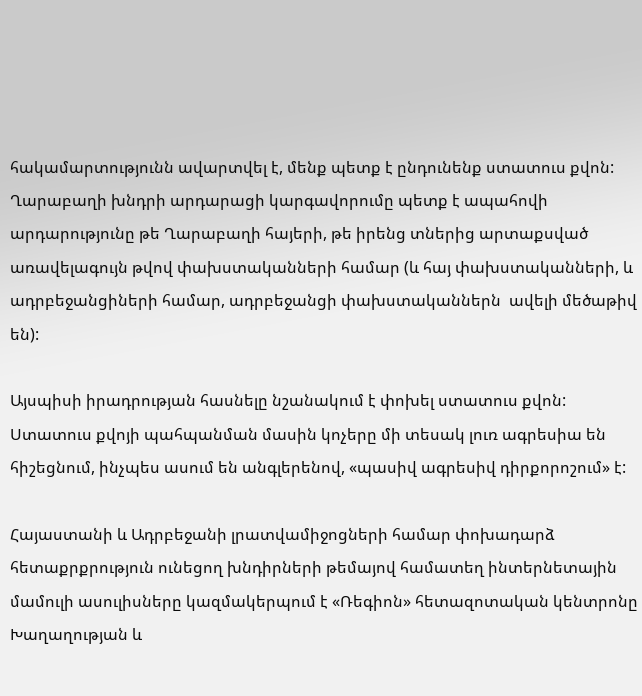հակամարտությունն ավարտվել է, մենք պետք է ընդունենք ստատուս քվոն: Ղարաբաղի խնդրի արդարացի կարգավորումը պետք է ապահովի արդարությունը թե Ղարաբաղի հայերի, թե իրենց տներից արտաքսված առավելագույն թվով փախստականների համար (և հայ փախստականների, և ադրբեջանցիների համար, ադրբեջանցի փախստականներն  ավելի մեծաթիվ են):

Այսպիսի իրադրության հասնելը նշանակում է փոխել ստատուս քվոն: Ստատուս քվոյի պահպանման մասին կոչերը մի տեսակ լուռ ագրեսիա են հիշեցնում, ինչպես ասում են անգլերենով, «պասիվ ագրեսիվ դիրքորոշում» է:

Հայաստանի և Ադրբեջանի լրատվամիջոցների համար փոխադարձ հետաքրքրություն ունեցող խնդիրների թեմայով համատեղ ինտերնետային մամուլի ասուլիսները կազմակերպում է «Ռեգիոն» հետազոտական կենտրոնը Խաղաղության և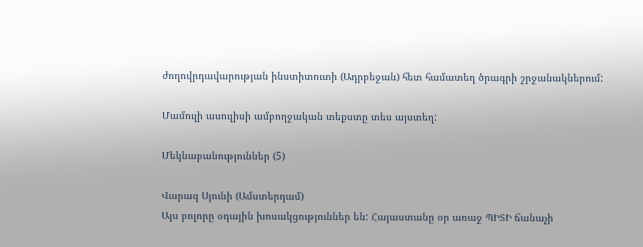ժողովրդավարության ինստիտուտի (Ադրբեջան) հետ համատեղ ծրագրի շրջանակներում:

Մամուլի ասուլիսի ամբողջական տեքստը տես այստեղ:

Մեկնաբանություններ (5)

Վարազ Սյունի (Ամստերդամ)
Այս բոլորը օդային խոսակցություններ են: Հայաստանը օր առաջ ՊԻՏԻ ճանաչի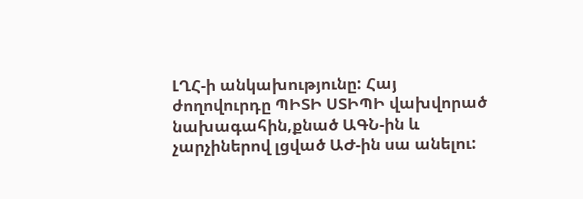ԼՂՀ-ի անկախությունը: Հայ ժողովուրդը ՊԻՏԻ ՍՏԻՊԻ վախվորած նախագահին,քնած ԱԳՆ-ին և չարչիներով լցված ԱԺ-ին սա անելու: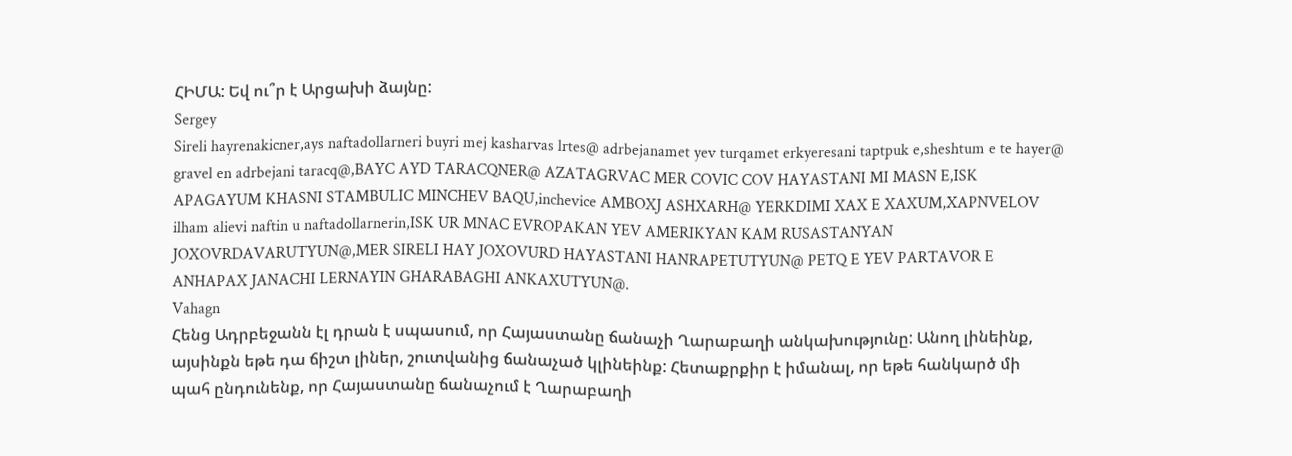ՀԻՄԱ: Եվ ու՞ր է Արցախի ձայնը:
Sergey
Sireli hayrenakicner,ays naftadollarneri buyri mej kasharvas lrtes@ adrbejanamet yev turqamet erkyeresani taptpuk e,sheshtum e te hayer@ gravel en adrbejani taracq@,BAYC AYD TARACQNER@ AZATAGRVAC MER COVIC COV HAYASTANI MI MASN E,ISK APAGAYUM KHASNI STAMBULIC MINCHEV BAQU,inchevice AMBOXJ ASHXARH@ YERKDIMI XAX E XAXUM,XAPNVELOV ilham alievi naftin u naftadollarnerin,ISK UR MNAC EVROPAKAN YEV AMERIKYAN KAM RUSASTANYAN JOXOVRDAVARUTYUN@,MER SIRELI HAY JOXOVURD HAYASTANI HANRAPETUTYUN@ PETQ E YEV PARTAVOR E ANHAPAX JANACHI LERNAYIN GHARABAGHI ANKAXUTYUN@.
Vahagn
Հենց Ադրբեջանն էլ դրան է սպասում, որ Հայաստանը ճանաչի Ղարաբաղի անկախությունը: Անող լինեինք, այսինքն եթե դա ճիշտ լիներ, շուտվանից ճանաչած կլինեինք: Հետաքրքիր է իմանալ, որ եթե հանկարծ մի պահ ընդունենք, որ Հայաստանը ճանաչում է Ղարաբաղի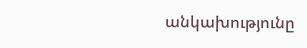անկախությունը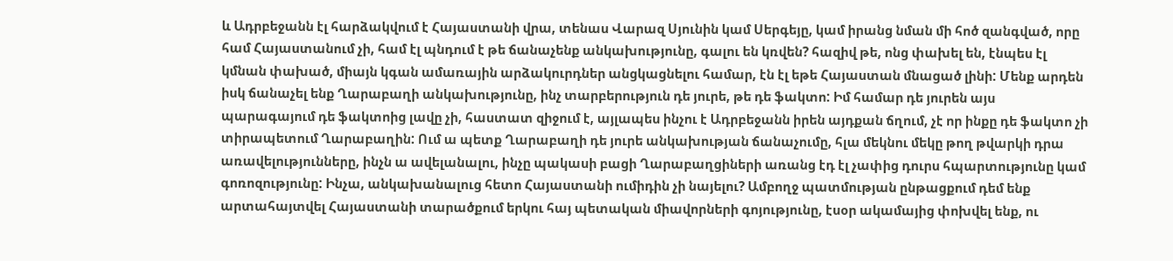և Ադրբեջանն էլ հարձակվում է Հայաստանի վրա, տենաս Վարազ Սյունին կամ Սերգեյը, կամ իրանց նման մի հոծ զանգված, որը համ Հայաստանում չի, համ էլ պնդում է թե ճանաչենք անկախությունը, գալու են կռվեն? հազիվ թե, ոնց փախել են, էնպես էլ կմնան փախած, միայն կգան ամառային արձակուրդներ անցկացնելու համար, էն էլ եթե Հայաստան մնացած լինի: Մենք արդեն իսկ ճանաչել ենք Ղարաբաղի անկախությունը, ինչ տարբերություն դե յուրե, թե դե ֆակտո: Իմ համար դե յուրեն այս պարագայում դե ֆակտոից լավը չի, հաստատ զիջում է, այլապես ինչու է Ադրբեջանն իրեն այդքան ճղում, չէ որ ինքը դե ֆակտո չի տիրապետում Ղարաբաղին: Ում ա պետք Ղարաբաղի դե յուրե անկախության ճանաչումը, հլա մեկնու մեկը թող թվարկի դրա առավելությունները, ինչն ա ավելանալու, ինչը պակասի բացի Ղարաբաղցիների առանց էդ էլ չափից դուրս հպարտությունը կամ գոռոզությունը: Ինչա, անկախանալուց հետո Հայաստանի ումիդին չի նայելու? Ամբողջ պատմության ընթացքում դեմ ենք արտահայտվել Հայաստանի տարածքում երկու հայ պետական միավորների գոյությունը, էսօր ակամայից փոխվել ենք, ու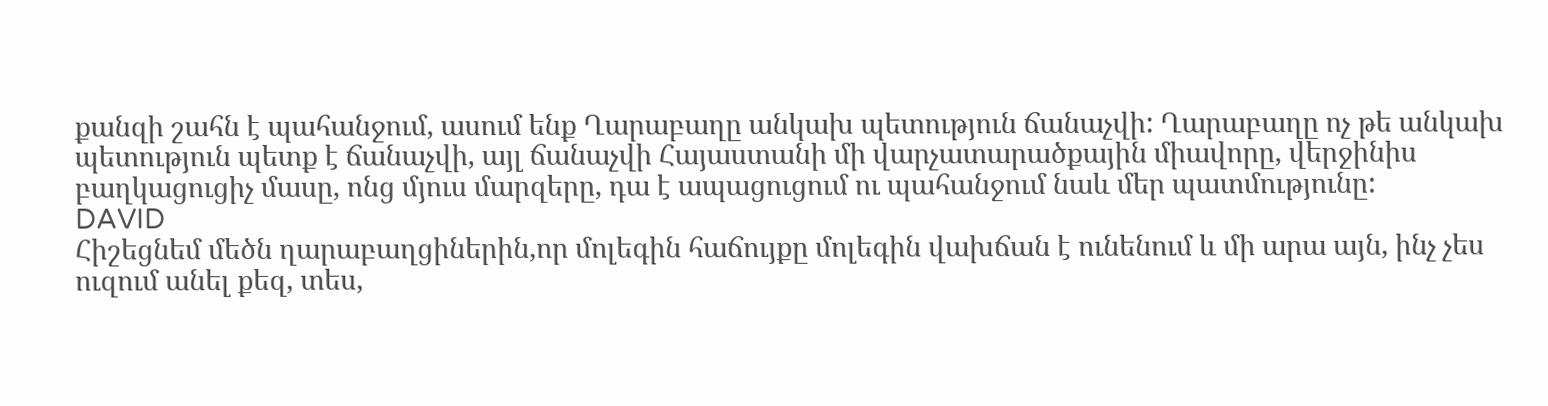քանզի շահն է պահանջում, ասում ենք Ղարաբաղը անկախ պետություն ճանաչվի: Ղարաբաղը ոչ թե անկախ պետություն պետք է ճանաչվի, այլ ճանաչվի Հայաստանի մի վարչատարածքային միավորը, վերջինիս բաղկացուցիչ մասը, ոնց մյուս մարզերը, դա է ապացուցում ու պահանջում նաև մեր պատմությունը:
DAVID
Հիշեցնեմ մեծն ղարաբաղցիներին,որ մոլեգին հաճույքը մոլեգին վախճան է ունենում և մի արա այն, ինչ չես ուզում անել քեզ, տես,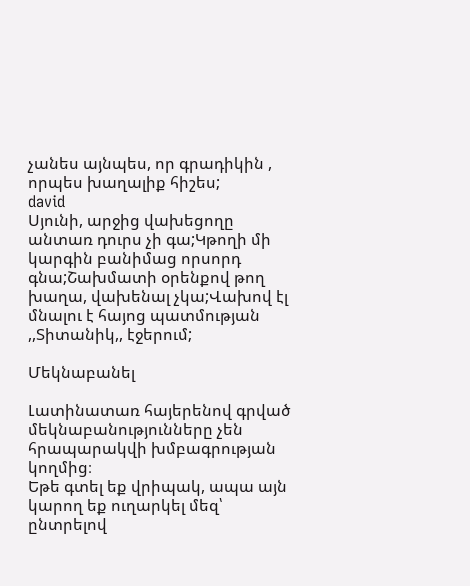չանես այնպես, որ գրադիկին , որպես խաղալիք հիշես;
david
Սյունի, արջից վախեցողը անտառ դուրս չի գա;Կթողի մի կարգին բանիմաց որսորդ գնա;Շախմատի օրենքով թող խաղա, վախենալ չկա;Վախով էլ մնալու է հայոց պատմության ,,Տիտանիկ,, էջերում;

Մեկնաբանել

Լատինատառ հայերենով գրված մեկնաբանությունները չեն հրապարակվի խմբագրության կողմից։
Եթե գտել եք վրիպակ, ապա այն կարող եք ուղարկել մեզ՝ ընտրելով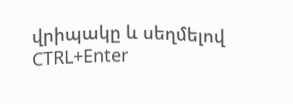վրիպակը և սեղմելով CTRL+Enter